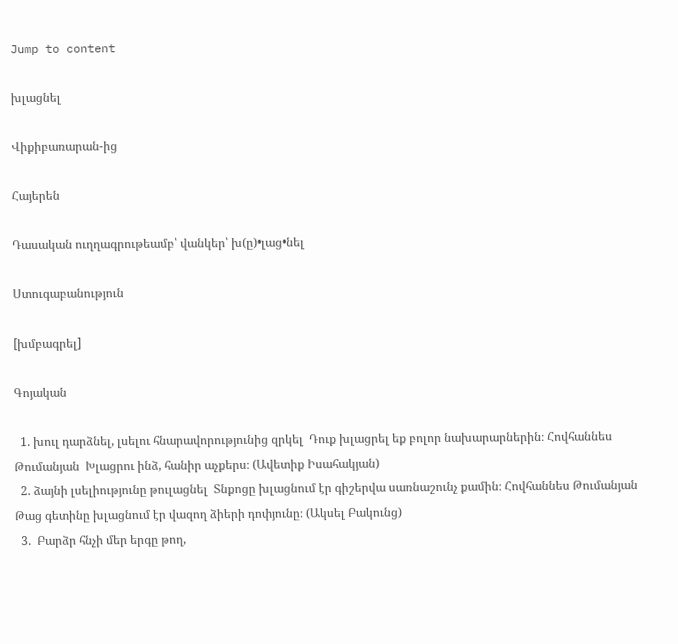Jump to content

խլացնել

Վիքիբառարան-ից

Հայերեն

Դասական ուղղագրութեամբ՝ վանկեր՝ խ(ը)•լաց•նել

Ստուգաբանություն

[խմբագրել]

Գոյական

  1. խուլ դարձնել, լսելու հնարավորությունից զրկել  Դուք խլացրել եք բոլոր նախարարներին։ Հովհաննես Թումանյան  Խլացրու ինձ, հանիր աչքերս։ (Ավետիք Իսահակյան)
  2. ձայնի լսելիությունը թուլացնել  Տնքոցը խլացնում էր գիշերվա սառնաշունչ քամին։ Հովհաննես Թումանյան  Թաց գետինը խլացնում էր վազող ձիերի դոփյունը։ (Ակսել Բակունց)
  3.  Բարձր հնչի մեր երգը թող,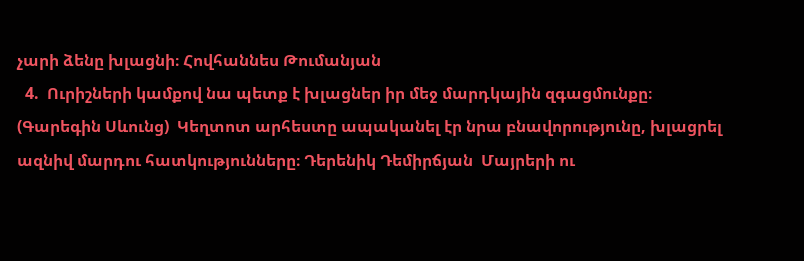չարի ձենը խլացնի։ Հովհաննես Թումանյան
  4.  Ուրիշների կամքով նա պետք է խլացներ իր մեջ մարդկային զգացմունքը։ (Գարեգին Սևունց)  Կեղտոտ արհեստը ապականել էր նրա բնավորությունը, խլացրել ազնիվ մարդու հատկությունները։ Դերենիկ Դեմիրճյան  Մայրերի ու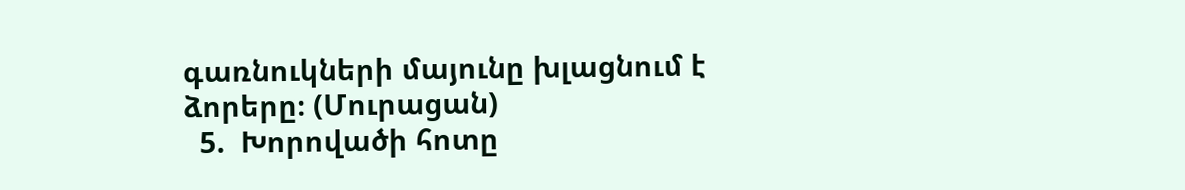գառնուկների մայունը խլացնում է ձորերը։ (Մուրացան)
  5.  Խորովածի հոտը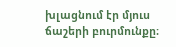խլացնում էր մյուս ճաշերի բուրմունքը։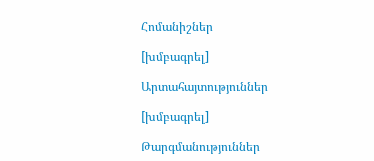Հոմանիշներ

[խմբագրել]

Արտահայտություններ

[խմբագրել]

Թարգմանություններ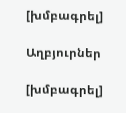[խմբագրել]

Աղբյուրներ

[խմբագրել]